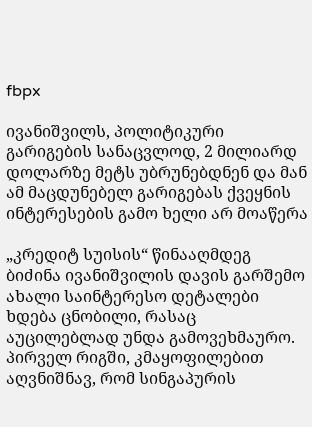fbpx

ივანიშვილს, პოლიტიკური გარიგების სანაცვლოდ, 2 მილიარდ დოლარზე მეტს უბრუნებდნენ და მან ამ მაცდუნებელ გარიგებას ქვეყნის ინტერესების გამო ხელი არ მოაწერა

„კრედიტ სუისის“ წინააღმდეგ ბიძინა ივანიშვილის დავის გარშემო ახალი საინტერესო დეტალები ხდება ცნობილი, რასაც აუცილებლად უნდა გამოვეხმაურო.
პირველ რიგში, კმაყოფილებით აღვნიშნავ, რომ სინგაპურის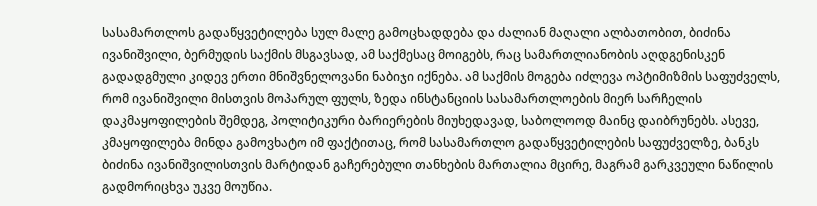სასამართლოს გადაწყვეტილება სულ მალე გამოცხადდება და ძალიან მაღალი ალბათობით, ბიძინა ივანიშვილი, ბერმუდის საქმის მსგავსად, ამ საქმესაც მოიგებს, რაც სამართლიანობის აღდგენისკენ გადადგმული კიდევ ერთი მნიშვნელოვანი ნაბიჯი იქნება. ამ საქმის მოგება იძლევა ოპტიმიზმის საფუძველს, რომ ივანიშვილი მისთვის მოპარულ ფულს, ზედა ინსტანციის სასამართლოების მიერ სარჩელის დაკმაყოფილების შემდეგ, პოლიტიკური ბარიერების მიუხედავად, საბოლოოდ მაინც დაიბრუნებს. ასევე, კმაყოფილება მინდა გამოვხატო იმ ფაქტითაც, რომ სასამართლო გადაწყვეტილების საფუძველზე, ბანკს ბიძინა ივანიშვილისთვის მარტიდან გაჩერებული თანხების მართალია მცირე, მაგრამ გარკვეული ნაწილის გადმორიცხვა უკვე მოუწია.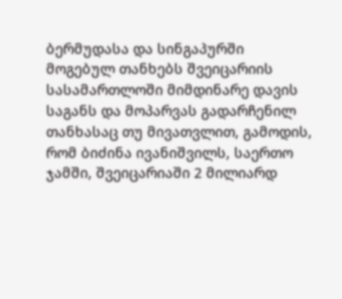ბერმუდასა და სინგაპურში მოგებულ თანხებს შვეიცარიის სასამართლოში მიმდინარე დავის საგანს და მოპარვას გადარჩენილ თანხასაც თუ მივათვლით, გამოდის, რომ ბიძინა ივანიშვილს, საერთო ჯამში, შვეიცარიაში 2 მილიარდ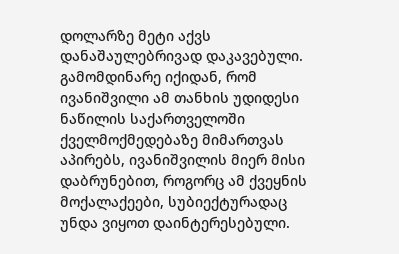დოლარზე მეტი აქვს დანაშაულებრივად დაკავებული. გამომდინარე იქიდან, რომ ივანიშვილი ამ თანხის უდიდესი ნაწილის საქართველოში ქველმოქმედებაზე მიმართვას აპირებს, ივანიშვილის მიერ მისი დაბრუნებით, როგორც ამ ქვეყნის მოქალაქეები, სუბიექტურადაც უნდა ვიყოთ დაინტერესებული.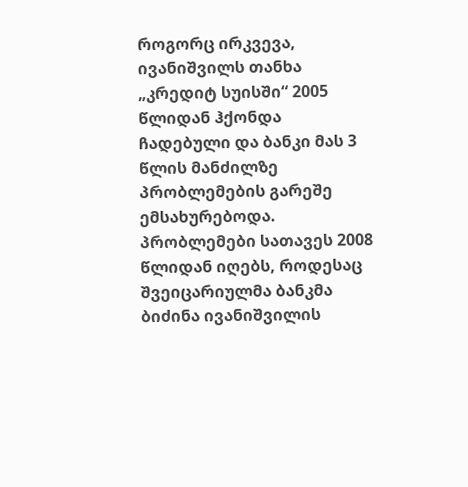როგორც ირკვევა, ივანიშვილს თანხა „კრედიტ სუისში“ 2005 წლიდან ჰქონდა ჩადებული და ბანკი მას 3 წლის მანძილზე პრობლემების გარეშე ემსახურებოდა. პრობლემები სათავეს 2008 წლიდან იღებს, როდესაც შვეიცარიულმა ბანკმა ბიძინა ივანიშვილის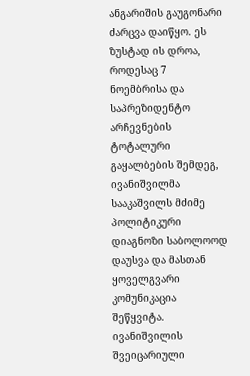ანგარიშის გაუგონარი ძარცვა დაიწყო. ეს ზუსტად ის დროა, როდესაც 7 ნოემბრისა და საპრეზიდენტო არჩევნების ტოტალური გაყალბების შემდეგ, ივანიშვილმა სააკაშვილს მძიმე პოლიტიკური დიაგნოზი საბოლოოდ დაუსვა და მასთან ყოველგვარი კომუნიკაცია შეწყვიტა. ივანიშვილის შვეიცარიული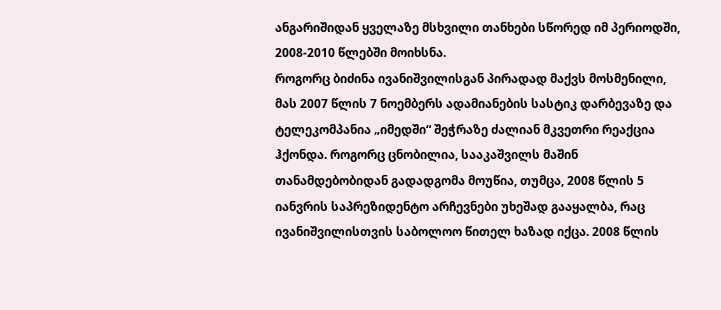ანგარიშიდან ყველაზე მსხვილი თანხები სწორედ იმ პერიოდში, 2008-2010 წლებში მოიხსნა.
როგორც ბიძინა ივანიშვილისგან პირადად მაქვს მოსმენილი, მას 2007 წლის 7 ნოემბერს ადამიანების სასტიკ დარბევაზე და ტელეკომპანია „იმედში“ შეჭრაზე ძალიან მკვეთრი რეაქცია ჰქონდა. როგორც ცნობილია, სააკაშვილს მაშინ თანამდებობიდან გადადგომა მოუწია, თუმცა, 2008 წლის 5 იანვრის საპრეზიდენტო არჩევნები უხეშად გააყალბა, რაც ივანიშვილისთვის საბოლოო წითელ ხაზად იქცა. 2008 წლის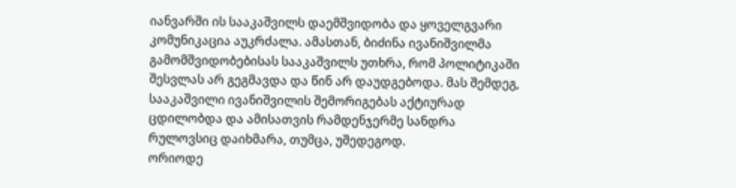იანვარში ის სააკაშვილს დაემშვიდობა და ყოველგვარი კომუნიკაცია აუკრძალა. ამასთან, ბიძინა ივანიშვილმა გამომშვიდობებისას სააკაშვილს უთხრა, რომ პოლიტიკაში შესვლას არ გეგმავდა და წინ არ დაუდგებოდა. მას შემდეგ, სააკაშვილი ივანიშვილის შემორიგებას აქტიურად ცდილობდა და ამისათვის რამდენჯერმე სანდრა რულოვსიც დაიხმარა, თუმცა, უშედეგოდ.
ორიოდე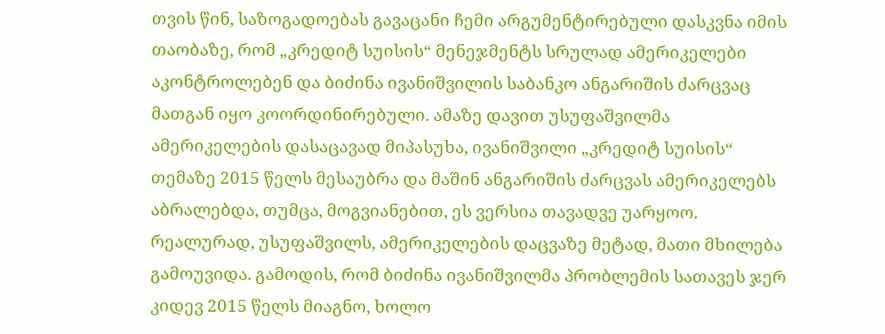თვის წინ, საზოგადოებას გავაცანი ჩემი არგუმენტირებული დასკვნა იმის თაობაზე, რომ „კრედიტ სუისის“ მენეჯმენტს სრულად ამერიკელები აკონტროლებენ და ბიძინა ივანიშვილის საბანკო ანგარიშის ძარცვაც მათგან იყო კოორდინირებული. ამაზე დავით უსუფაშვილმა ამერიკელების დასაცავად მიპასუხა, ივანიშვილი „კრედიტ სუისის“ თემაზე 2015 წელს მესაუბრა და მაშინ ანგარიშის ძარცვას ამერიკელებს აბრალებდა, თუმცა, მოგვიანებით, ეს ვერსია თავადვე უარყოო. რეალურად, უსუფაშვილს, ამერიკელების დაცვაზე მეტად, მათი მხილება გამოუვიდა. გამოდის, რომ ბიძინა ივანიშვილმა პრობლემის სათავეს ჯერ კიდევ 2015 წელს მიაგნო, ხოლო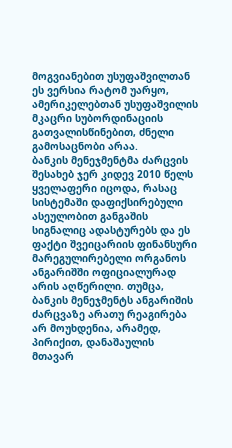მოგვიანებით უსუფაშვილთან ეს ვერსია რატომ უარყო, ამერიკელებთან უსუფაშვილის მკაცრი სუბორდინაციის გათვალისწინებით, ძნელი გამოსაცნობი არაა.
ბანკის მენეჯმენტმა ძარცვის შესახებ ჯერ კიდევ 2010 წელს ყველაფერი იცოდა, რასაც სისტემაში დაფიქსირებული ასეულობით განგაშის სიგნალიც ადასტურებს და ეს ფაქტი შვეიცარიის ფინანსური მარეგულირებელი ორგანოს ანგარიშში ოფიციალურად არის აღწერილი. თუმცა, ბანკის მენეჯმენტს ანგარიშის ძარცვაზე არათუ რეაგირება არ მოუხდენია, არამედ, პირიქით, დანაშაულის მთავარ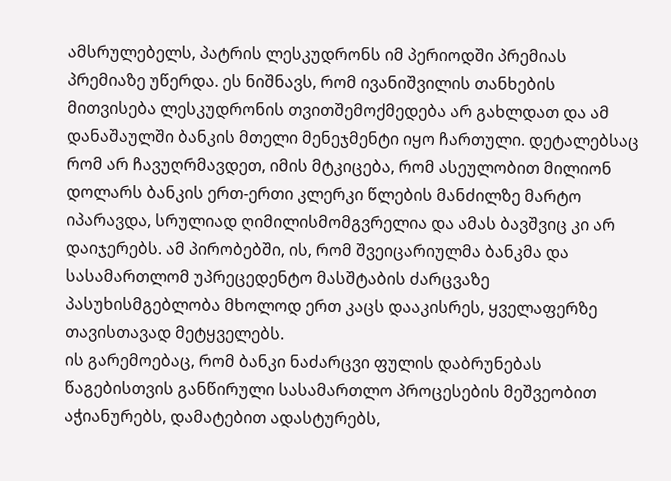ამსრულებელს, პატრის ლესკუდრონს იმ პერიოდში პრემიას პრემიაზე უწერდა. ეს ნიშნავს, რომ ივანიშვილის თანხების მითვისება ლესკუდრონის თვითშემოქმედება არ გახლდათ და ამ დანაშაულში ბანკის მთელი მენეჯმენტი იყო ჩართული. დეტალებსაც რომ არ ჩავუღრმავდეთ, იმის მტკიცება, რომ ასეულობით მილიონ დოლარს ბანკის ერთ-ერთი კლერკი წლების მანძილზე მარტო იპარავდა, სრულიად ღიმილისმომგვრელია და ამას ბავშვიც კი არ დაიჯერებს. ამ პირობებში, ის, რომ შვეიცარიულმა ბანკმა და სასამართლომ უპრეცედენტო მასშტაბის ძარცვაზე პასუხისმგებლობა მხოლოდ ერთ კაცს დააკისრეს, ყველაფერზე თავისთავად მეტყველებს.
ის გარემოებაც, რომ ბანკი ნაძარცვი ფულის დაბრუნებას წაგებისთვის განწირული სასამართლო პროცესების მეშვეობით აჭიანურებს, დამატებით ადასტურებს,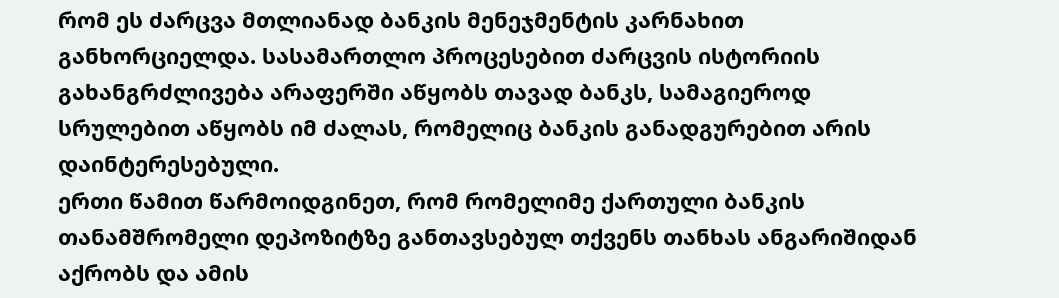რომ ეს ძარცვა მთლიანად ბანკის მენეჯმენტის კარნახით განხორციელდა. სასამართლო პროცესებით ძარცვის ისტორიის გახანგრძლივება არაფერში აწყობს თავად ბანკს, სამაგიეროდ სრულებით აწყობს იმ ძალას, რომელიც ბანკის განადგურებით არის დაინტერესებული.
ერთი წამით წარმოიდგინეთ, რომ რომელიმე ქართული ბანკის თანამშრომელი დეპოზიტზე განთავსებულ თქვენს თანხას ანგარიშიდან აქრობს და ამის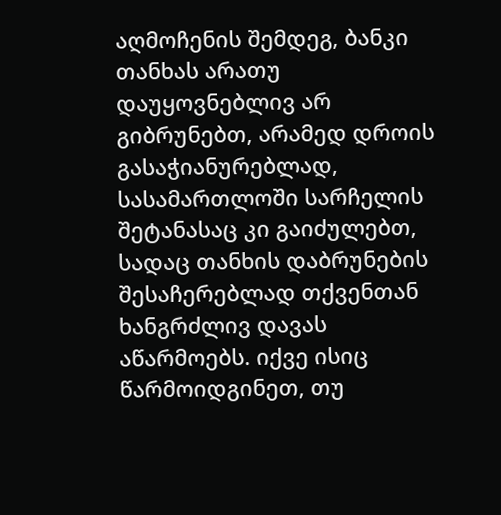აღმოჩენის შემდეგ, ბანკი თანხას არათუ დაუყოვნებლივ არ გიბრუნებთ, არამედ დროის გასაჭიანურებლად, სასამართლოში სარჩელის შეტანასაც კი გაიძულებთ, სადაც თანხის დაბრუნების შესაჩერებლად თქვენთან ხანგრძლივ დავას აწარმოებს. იქვე ისიც წარმოიდგინეთ, თუ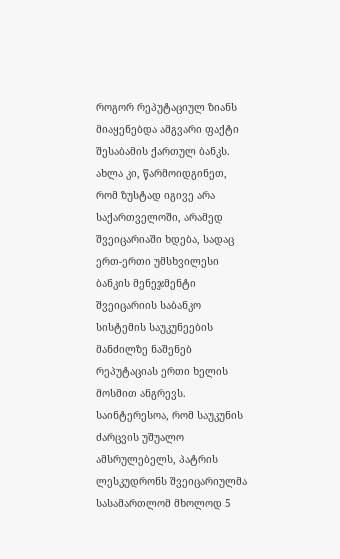როგორ რეპუტაციულ ზიანს მიაყენებდა ამგვარი ფაქტი შესაბამის ქართულ ბანკს. ახლა კი, წარმოიდგინეთ, რომ ზუსტად იგივე არა საქართველოში, არამედ შვეიცარიაში ხდება, სადაც ერთ-ერთი უმსხვილესი ბანკის მენეჯმენტი შვეიცარიის საბანკო სისტემის საუკუნეების მანძილზე ნაშენებ რეპუტაციას ერთი ხელის მოსმით ანგრევს.
საინტერესოა, რომ საუკუნის ძარცვის უშუალო ამსრულებელს, პატრის ლესკუდრონს შვეიცარიულმა სასამართლომ მხოლოდ 5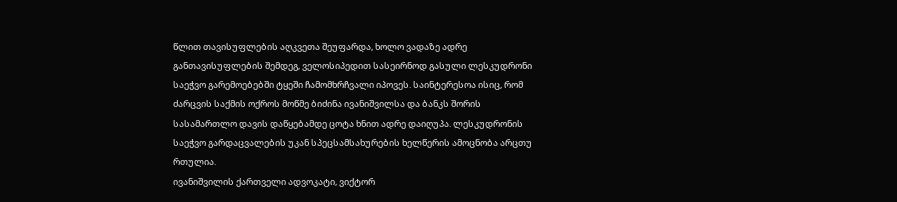წლით თავისუფლების აღკვეთა შეუფარდა, ხოლო ვადაზე ადრე განთავისუფლების შემდეგ, ველოსიპედით სასეირნოდ გასული ლესკუდრონი საეჭვო გარემოებებში ტყეში ჩამომხრჩვალი იპოვეს. საინტერესოა ისიც, რომ ძარცვის საქმის ოქროს მოწმე ბიძინა ივანიშვილსა და ბანკს შორის სასამართლო დავის დაწყებამდე ცოტა ხნით ადრე დაიღუპა. ლესკუდრონის საეჭვო გარდაცვალების უკან სპეცსამსახურების ხელწერის ამოცნობა არცთუ რთულია.
ივანიშვილის ქართველი ადვოკატი, ვიქტორ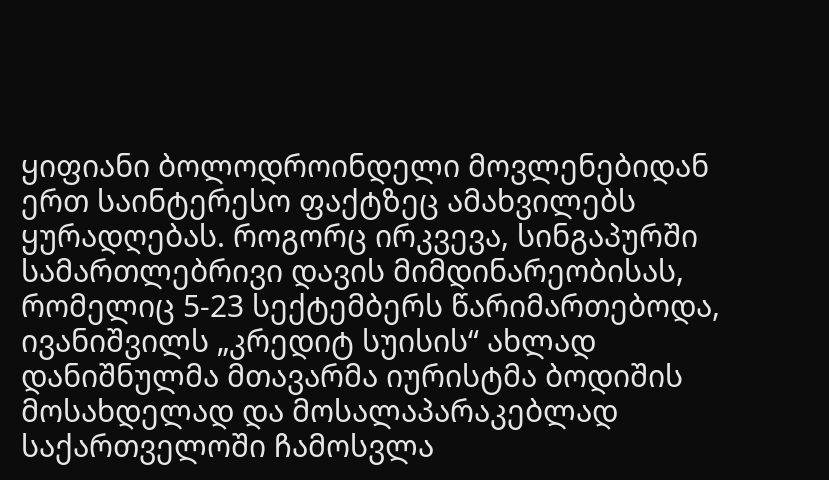ყიფიანი ბოლოდროინდელი მოვლენებიდან ერთ საინტერესო ფაქტზეც ამახვილებს ყურადღებას. როგორც ირკვევა, სინგაპურში სამართლებრივი დავის მიმდინარეობისას, რომელიც 5-23 სექტემბერს წარიმართებოდა, ივანიშვილს „კრედიტ სუისის“ ახლად დანიშნულმა მთავარმა იურისტმა ბოდიშის მოსახდელად და მოსალაპარაკებლად საქართველოში ჩამოსვლა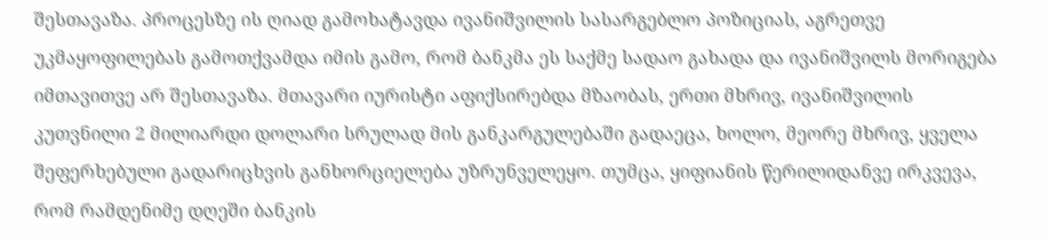შესთავაზა. პროცესზე ის ღიად გამოხატავდა ივანიშვილის სასარგებლო პოზიციას, აგრეთვე უკმაყოფილებას გამოთქვამდა იმის გამო, რომ ბანკმა ეს საქმე სადაო გახადა და ივანიშვილს მორიგება იმთავითვე არ შესთავაზა. მთავარი იურისტი აფიქსირებდა მზაობას, ერთი მხრივ, ივანიშვილის კუთვნილი 2 მილიარდი დოლარი სრულად მის განკარგულებაში გადაეცა, ხოლო, მეორე მხრივ, ყველა შეფერხებული გადარიცხვის განხორციელება უზრუნველეყო. თუმცა, ყიფიანის წერილიდანვე ირკვევა, რომ რამდენიმე დღეში ბანკის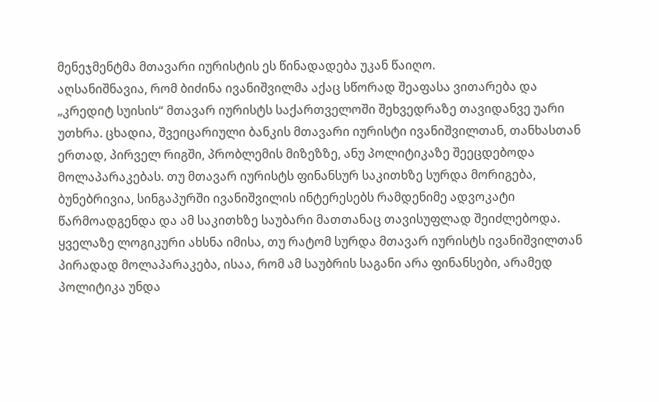მენეჯმენტმა მთავარი იურისტის ეს წინადადება უკან წაიღო.
აღსანიშნავია, რომ ბიძინა ივანიშვილმა აქაც სწორად შეაფასა ვითარება და „კრედიტ სუისის“ მთავარ იურისტს საქართველოში შეხვედრაზე თავიდანვე უარი უთხრა. ცხადია, შვეიცარიული ბანკის მთავარი იურისტი ივანიშვილთან, თანხასთან ერთად, პირველ რიგში, პრობლემის მიზეზზე, ანუ პოლიტიკაზე შეეცდებოდა მოლაპარაკებას. თუ მთავარ იურისტს ფინანსურ საკითხზე სურდა მორიგება, ბუნებრივია, სინგაპურში ივანიშვილის ინტერესებს რამდენიმე ადვოკატი წარმოადგენდა და ამ საკითხზე საუბარი მათთანაც თავისუფლად შეიძლებოდა. ყველაზე ლოგიკური ახსნა იმისა, თუ რატომ სურდა მთავარ იურისტს ივანიშვილთან პირადად მოლაპარაკება, ისაა, რომ ამ საუბრის საგანი არა ფინანსები, არამედ პოლიტიკა უნდა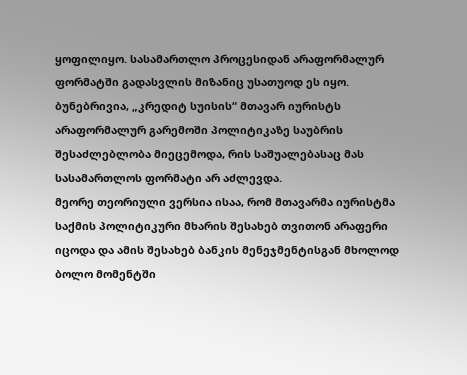ყოფილიყო. სასამართლო პროცესიდან არაფორმალურ ფორმატში გადასვლის მიზანიც უსათუოდ ეს იყო. ბუნებრივია, „კრედიტ სუისის“ მთავარ იურისტს არაფორმალურ გარემოში პოლიტიკაზე საუბრის შესაძლებლობა მიეცემოდა, რის საშუალებასაც მას სასამართლოს ფორმატი არ აძლევდა.
მეორე თეორიული ვერსია ისაა, რომ მთავარმა იურისტმა საქმის პოლიტიკური მხარის შესახებ თვითონ არაფერი იცოდა და ამის შესახებ ბანკის მენეჯმენტისგან მხოლოდ ბოლო მომენტში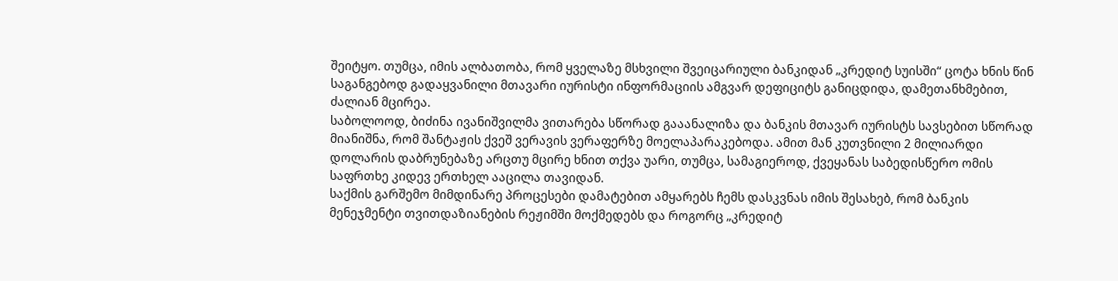შეიტყო. თუმცა, იმის ალბათობა, რომ ყველაზე მსხვილი შვეიცარიული ბანკიდან „კრედიტ სუისში“ ცოტა ხნის წინ საგანგებოდ გადაყვანილი მთავარი იურისტი ინფორმაციის ამგვარ დეფიციტს განიცდიდა, დამეთანხმებით, ძალიან მცირეა.
საბოლოოდ, ბიძინა ივანიშვილმა ვითარება სწორად გააანალიზა და ბანკის მთავარ იურისტს სავსებით სწორად მიანიშნა, რომ შანტაჟის ქვეშ ვერავის ვერაფერზე მოელაპარაკებოდა. ამით მან კუთვნილი 2 მილიარდი დოლარის დაბრუნებაზე არცთუ მცირე ხნით თქვა უარი, თუმცა, სამაგიეროდ, ქვეყანას საბედისწერო ომის საფრთხე კიდევ ერთხელ ააცილა თავიდან.
საქმის გარშემო მიმდინარე პროცესები დამატებით ამყარებს ჩემს დასკვნას იმის შესახებ, რომ ბანკის მენეჯმენტი თვითდაზიანების რეჟიმში მოქმედებს და როგორც „კრედიტ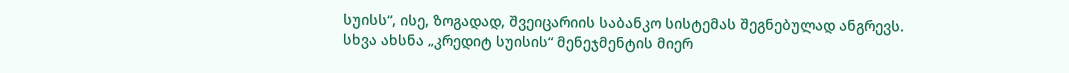სუისს“, ისე, ზოგადად, შვეიცარიის საბანკო სისტემას შეგნებულად ანგრევს. სხვა ახსნა „კრედიტ სუისის“ მენეჯმენტის მიერ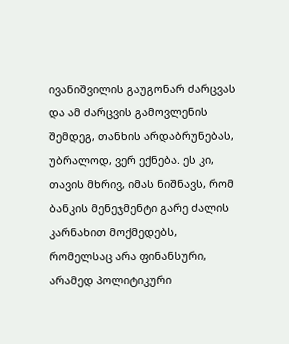ივანიშვილის გაუგონარ ძარცვას და ამ ძარცვის გამოვლენის შემდეგ, თანხის არდაბრუნებას, უბრალოდ, ვერ ექნება. ეს კი, თავის მხრივ, იმას ნიშნავს, რომ ბანკის მენეჯმენტი გარე ძალის კარნახით მოქმედებს, რომელსაც არა ფინანსური, არამედ პოლიტიკური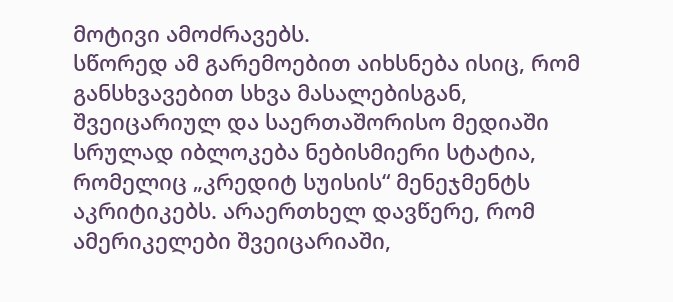მოტივი ამოძრავებს.
სწორედ ამ გარემოებით აიხსნება ისიც, რომ განსხვავებით სხვა მასალებისგან, შვეიცარიულ და საერთაშორისო მედიაში სრულად იბლოკება ნებისმიერი სტატია, რომელიც „კრედიტ სუისის“ მენეჯმენტს აკრიტიკებს. არაერთხელ დავწერე, რომ ამერიკელები შვეიცარიაში,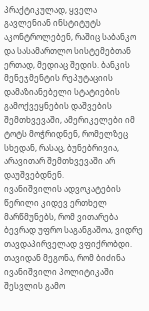პრაქტიკულად, ყველა გავლენიან ინსტიტუტს აკონტროლებენ, რაშიც საბანკო და სასამართლო სისტემებთან ერთად, მედიაც შედის. ბანკის მენეჯმენტის რეპუტაციის დამაზიანებელი სტატიების გამოქვეყნების დაშვების შემთხვევაში, ამერიკელები იმ ტოტს მოჭრიდნენ, რომელზეც სხედან, რასაც, ბუნებრივია, არავითარ შემთხვევაში არ დაუშვებდნენ.
ივანიშვილის ადვოკატების წერილი კიდევ ერთხელ მარწმუნებს, რომ ვითარება ბევრად უფრო საგანგაშოა, ვიდრე თავდაპირველად ვფიქრობდი. თავიდან მეგონა, რომ ბიძინა ივანიშვილი პოლიტიკაში შესვლის გამო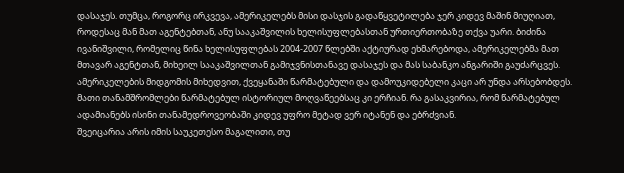დასაჯეს. თუმცა, როგორც ირკვევა, ამერიკელებს მისი დასჯის გადაწყვეტილება ჯერ კიდევ მაშინ მიუღიათ, როდესაც მან მათ აგენტებთან, ანუ სააკაშვილის ხელისუფლებასთან ურთიერთობაზე თქვა უარი. ბიძინა ივანიშვილი, რომელიც წინა ხელისუფლებას 2004-2007 წლებში აქტიურად ეხმარებოდა, ამერიკელებმა მათ მთავარ აგენტთან, მიხეილ სააკაშვილთან გამიჯვნისთანავე დასაჯეს და მას საბანკო ანგარიში გაუძარცვეს.
ამერიკელების მიდგომის მიხედვით, ქვეყანაში წარმატებული და დამოუკიდებელი კაცი არ უნდა არსებობდეს. მათი თანამშრომლები წარმატებულ ისტორიულ მოღვაწეებსაც კი ერჩიან. რა გასაკვირია, რომ წარმატებულ ადამიანებს ისინი თანამედროვეობაში კიდევ უფრო მეტად ვერ იტანენ და ებრძვიან.
შვეიცარია არის იმის საუკეთესო მაგალითი, თუ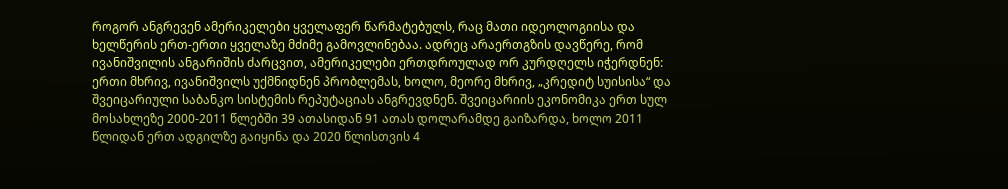როგორ ანგრევენ ამერიკელები ყველაფერ წარმატებულს, რაც მათი იდეოლოგიისა და ხელწერის ერთ-ერთი ყველაზე მძიმე გამოვლინებაა. ადრეც არაერთგზის დავწერე, რომ ივანიშვილის ანგარიშის ძარცვით, ამერიკელები ერთდროულად ორ კურდღელს იჭერდნენ: ერთი მხრივ, ივანიშვილს უქმნიდნენ პრობლემას, ხოლო, მეორე მხრივ, „კრედიტ სუისისა“ და შვეიცარიული საბანკო სისტემის რეპუტაციას ანგრევდნენ. შვეიცარიის ეკონომიკა ერთ სულ მოსახლეზე 2000-2011 წლებში 39 ათასიდან 91 ათას დოლარამდე გაიზარდა, ხოლო 2011 წლიდან ერთ ადგილზე გაიყინა და 2020 წლისთვის 4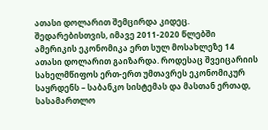ათასი დოლარით შემცირდა კიდეც. შედარებისთვის, იმავე 2011-2020 წლებში ამერიკის ეკონომიკა ერთ სულ მოსახლეზე 14 ათასი დოლარით გაიზარდა. როდესაც შვეიცარიის სახელმწიფოს ერთ-ერთ უმთავრეს ეკონომიკურ საყრდენს – საბანკო სისტემას და მასთან ერთად, სასამართლო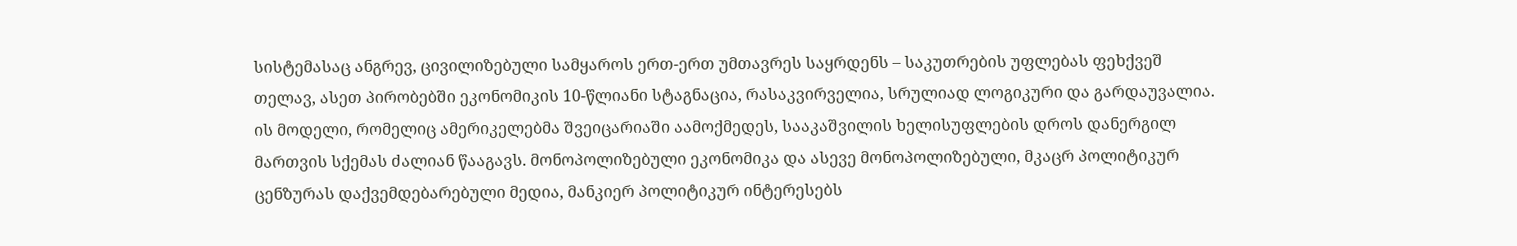სისტემასაც ანგრევ, ცივილიზებული სამყაროს ერთ-ერთ უმთავრეს საყრდენს – საკუთრების უფლებას ფეხქვეშ თელავ, ასეთ პირობებში ეკონომიკის 10-წლიანი სტაგნაცია, რასაკვირველია, სრულიად ლოგიკური და გარდაუვალია.
ის მოდელი, რომელიც ამერიკელებმა შვეიცარიაში აამოქმედეს, სააკაშვილის ხელისუფლების დროს დანერგილ მართვის სქემას ძალიან წააგავს. მონოპოლიზებული ეკონომიკა და ასევე მონოპოლიზებული, მკაცრ პოლიტიკურ ცენზურას დაქვემდებარებული მედია, მანკიერ პოლიტიკურ ინტერესებს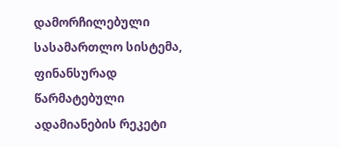დამორჩილებული სასამართლო სისტემა, ფინანსურად წარმატებული ადამიანების რეკეტი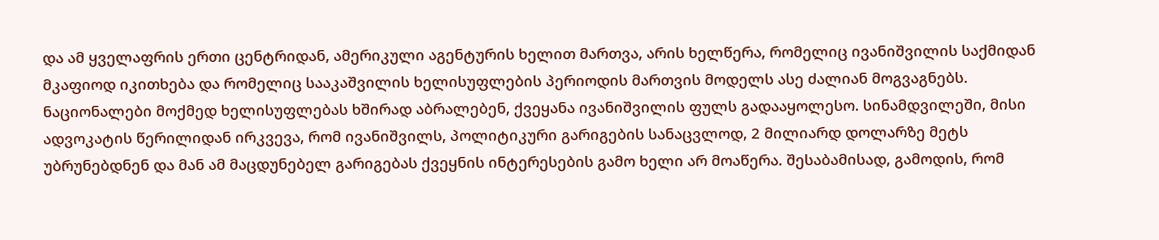და ამ ყველაფრის ერთი ცენტრიდან, ამერიკული აგენტურის ხელით მართვა, არის ხელწერა, რომელიც ივანიშვილის საქმიდან მკაფიოდ იკითხება და რომელიც სააკაშვილის ხელისუფლების პერიოდის მართვის მოდელს ასე ძალიან მოგვაგნებს.
ნაციონალები მოქმედ ხელისუფლებას ხშირად აბრალებენ, ქვეყანა ივანიშვილის ფულს გადააყოლესო. სინამდვილეში, მისი ადვოკატის წერილიდან ირკვევა, რომ ივანიშვილს, პოლიტიკური გარიგების სანაცვლოდ, 2 მილიარდ დოლარზე მეტს უბრუნებდნენ და მან ამ მაცდუნებელ გარიგებას ქვეყნის ინტერესების გამო ხელი არ მოაწერა. შესაბამისად, გამოდის, რომ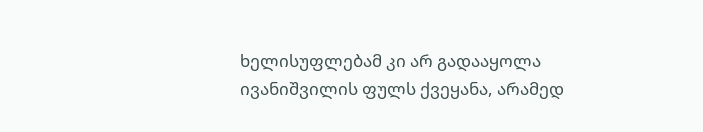ხელისუფლებამ კი არ გადააყოლა ივანიშვილის ფულს ქვეყანა, არამედ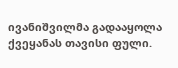ივანიშვილმა გადააყოლა ქვეყანას თავისი ფული.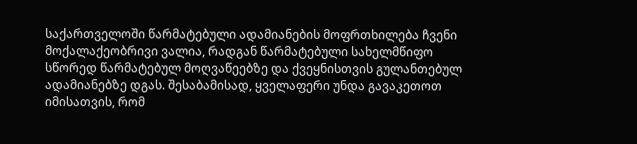საქართველოში წარმატებული ადამიანების მოფრთხილება ჩვენი მოქალაქეობრივი ვალია, რადგან წარმატებული სახელმწიფო სწორედ წარმატებულ მოღვაწეებზე და ქვეყნისთვის გულანთებულ ადამიანებზე დგას. შესაბამისად, ყველაფერი უნდა გავაკეთოთ იმისათვის, რომ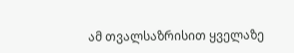ამ თვალსაზრისით ყველაზე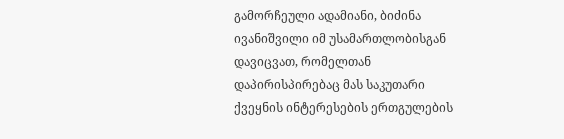გამორჩეული ადამიანი, ბიძინა ივანიშვილი იმ უსამართლობისგან დავიცვათ, რომელთან დაპირისპირებაც მას საკუთარი ქვეყნის ინტერესების ერთგულების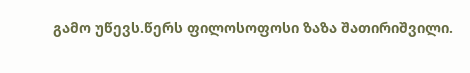გამო უწევს.წერს ფილოსოფოსი ზაზა შათირიშვილი.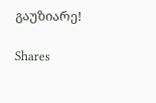გაუზიარე!

Shares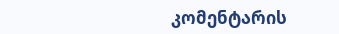კომენტარის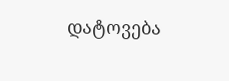დატოვება